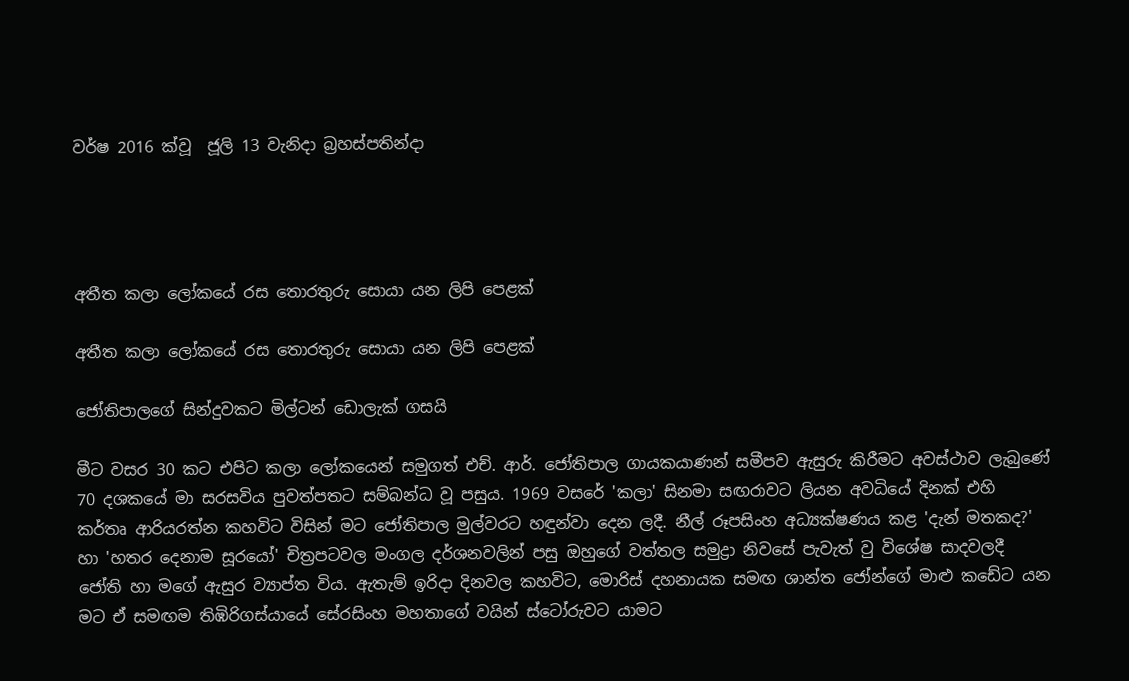වර්ෂ 2016 ක්වූ  ජූලි 13 වැනිදා බ්‍රහස්පතින්දා




අතීත කලා ලෝකයේ රස තොරතුරු සොයා යන ලිපි පෙළක්

අතීත කලා ලෝකයේ රස තොරතුරු සොයා යන ලිපි පෙළක්

ජෝතිපාලගේ සින්දුවකට මිල්ටන් ඩොලැක් ගසයි

මීට වසර 30 කට එපිට කලා ලෝකයෙන් සමුගත් එච්. ආර්. ජෝතිපාල ගායකයාණන් සමීපව ඇසුරු කිරීමට අවස්ථාව ලැබුණේ 70 දශකයේ මා සරසවිය පුවත්පතට සම්බන්ධ වූ පසුය. 1969 වසරේ 'කලා' සිනමා සඟරාවට ලියන අවධියේ දිනක් එහි කර්තෘ ආරියරත්න කහවිට විසින් මට ජෝතිපාල මුල්වරට හඳුන්වා දෙන ලදී. නීල් රූපසිංහ අධ්‍යක්ෂණය කළ 'දැන් මතකද?' හා 'හතර දෙනාම සූරයෝ' චිත්‍රපටවල මංගල දර්ශනවලින් පසු ඔහුගේ වත්තල සමුද්‍රා නිවසේ පැවැත් වු විශේෂ සාදවලදී ජෝති හා මගේ ඇසුර ව්‍යාප්ත විය. ඇතැම් ඉරිදා දිනවල කහවිට, මොරිස් දහනායක සමඟ ශාන්ත ජෝන්ගේ මාළු කඩේට යන මට ඒ සමඟම තිඹිරිගස්යායේ සේරසිංහ මහතාගේ වයින් ස්ටෝරුවට යාමට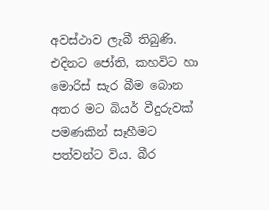අවස්ථාව ලැබී තිබුණි. එදිනට ජෝති, කහවිට හා මොරිස් සැර බීම බොන අතර මට බියර් වීදුරුවක් පමණකින් සෑහීමට පත්වන්ට විය. බීර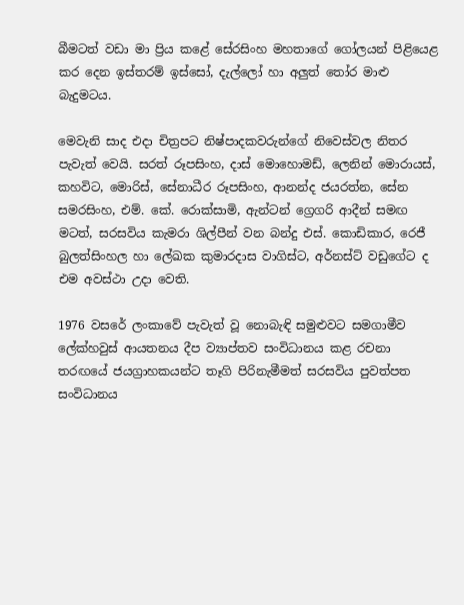බීමටත් වඩා මා ප්‍රිය කළේ සේරසිංහ මහතාගේ ගෝලයන් පිළියෙළ කර දෙන ඉස්තරම් ඉස්සෝ, දැල්ලෝ හා අලුත් තෝර මාළු බැදුමටය.

මෙවැනි සාද එදා චිත්‍රපට නිෂ්පාදකවරුන්ගේ නිවෙස්වල නිතර පැවැත් වෙයි. සරත් රූපසිංහ, දාස් මොහොමඩ්, ලෙනින් මොරායස්, කහවිට, මොරිස්, සේනාධීර රූපසිංහ, ආනන්ද ජයරත්න, සේන සමරසිංහ, එම්. කේ. රොක්සාමි, ඇන්ටන් ග්‍රෙගරි ආදීන් සමඟ මටත්, සරසවිය කැමරා ශිල්පීන් වන බන්දු එස්. කොඩිකාර, රෙජී බුලත්සිංහල හා ලේඛක කුමාරදාස වාගිස්ට, අර්නස්ට් වඩුගේට ද එම අවස්ථා උදා වෙති.

1976 වසරේ ලංකාවේ පැවැත් වූ නොබැඳි සමුළුවට සමගාමීව ලේක්හවුස් ආයතනය දීප ව්‍යාප්තව සංවිධානය කළ රචනා තරඟයේ ජයග්‍රාහකයන්ට තෑගි පිරිනැමීමත් සරසවිය පුවත්පත සංවිධානය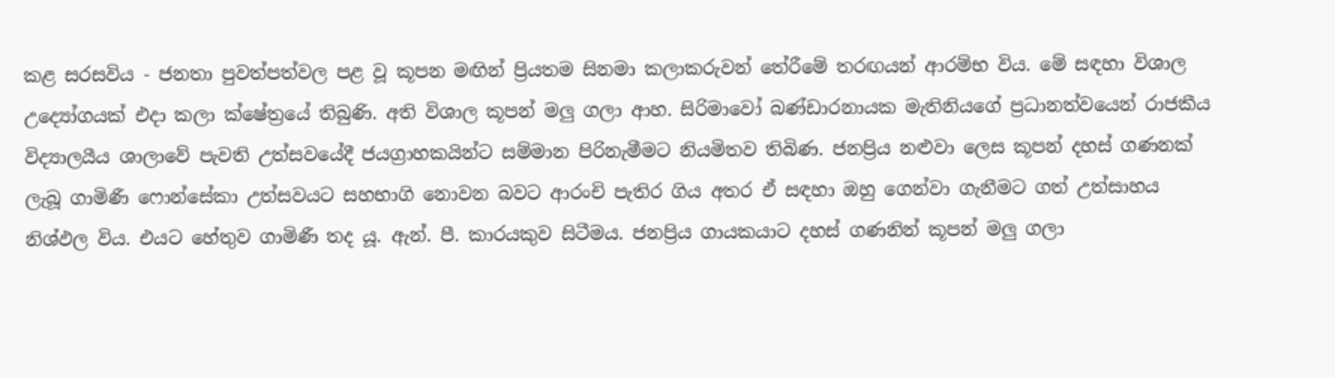කළ සරසවිය - ජනතා පුවත්පත්වල පළ වූ කූපන මඟින් ප්‍රියතම සිනමා කලාකරුවන් තේරීමේ තරඟයන් ආරම්භ විය. මේ සඳහා විශාල උද්‍යෝගයක් එදා කලා ක්ෂේත්‍රයේ තිබුණි. අති විශාල කූපන් මලු ගලා ආහ. සිරිමාවෝ බණ්ඩාරනායක මැතිනියගේ ප්‍රධානත්වයෙන් රාජකීය විද්‍යාලයීය ශාලාවේ පැවති උත්සවයේදී ජයග්‍රාහකයින්ට සම්මාන පිරිනැමීමට නියමිතව තිබිණ. ජනප්‍රිය නළුවා ලෙස කූපන් දහස් ගණනක් ලැබූ ගාමිණී ෆොන්සේකා උත්සවයට සහභාගි නොවන බවට ආරංචි පැතිර ගිය අතර ඒ සඳහා ඔහු ගෙන්වා ගැනීමට ගත් උත්සාහය නිශ්ඵල විය. එයට හේතුව ගාමිණී තද යූ. ඇන්. පී. කාරයකුව සිටීමය. ජනප්‍රිය ගායකයාට දහස් ගණනින් කූපන් මලු ගලා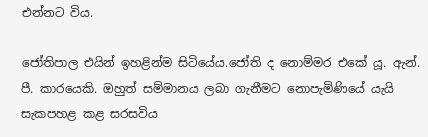එන්නට විය.

ජෝතිපාල එයින් ඉහළින්ම සිටියේය.ජෝති ද නොම්මර එකේ යූ. ඇන්. පී. කාරයෙකි. ඔහුත් සම්මානය ලබා ගැනීමට නොපැමිණියේ යැයි සැකපහළ කළ සරසවිය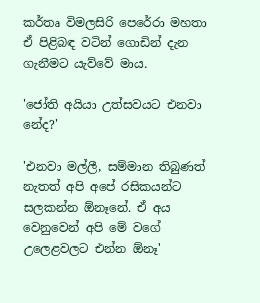කර්තෘ විමලසිරි පෙරේරා මහතා ඒ පිළිබඳ වටින් ගොඩින් දැන ගැනීමට යැව්වේ මාය.

'ජෝති අයියා උත්සවයට එනවා නේද?'

'එනවා මල්ලී, සම්මාන තිබුණත් නැතත් අපි අපේ රසිකයන්ට සලකන්න ඕනෑනේ. ඒ අය වෙනුවෙන් අපි මේ වගේ උලෙළවලට එන්න ඕනෑ'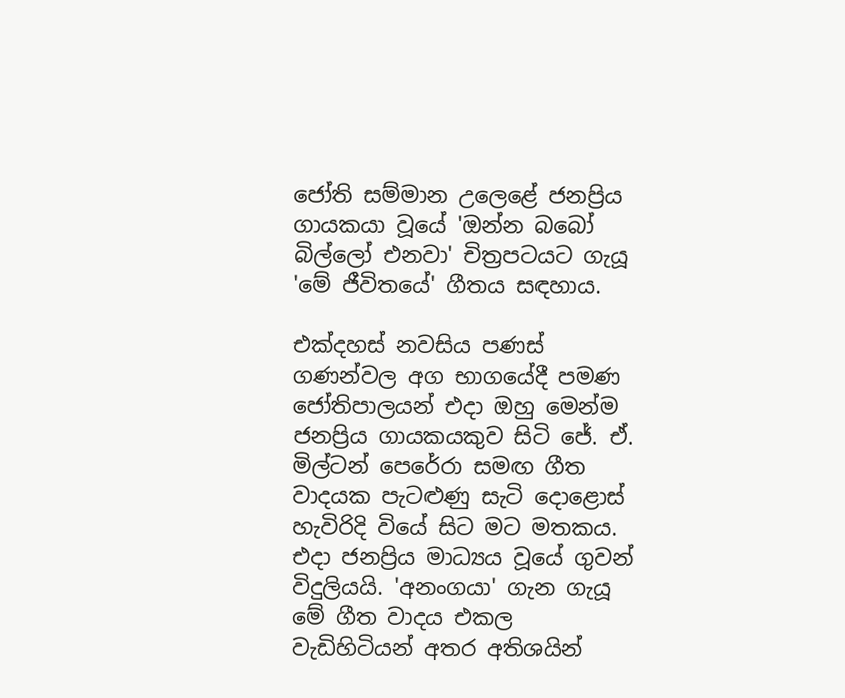ජෝති සම්මාන උලෙළේ ජනප්‍රිය ගායකයා වූයේ 'ඔන්න බබෝ බිල්ලෝ එනවා' චිත්‍රපටයට ගැයූ 'මේ ජීවිතයේ' ගීතය සඳහාය.

එක්දහස් නවසිය පණස් ගණන්වල අග භාගයේදී පමණ ජෝතිපාලයන් එදා ඔහු මෙන්ම ජනප්‍රිය ගායකයකුව සිටි ජේ. ඒ. මිල්ටන් පෙරේරා සමඟ ගීත වාදයක පැටළුණු සැටි දොළොස් හැවිරිදි වියේ සිට මට මතකය. එදා ජනප්‍රිය මාධ්‍යය වූයේ ගුවන් විදුලියයි. 'අනංගයා' ගැන ගැයූ මේ ගීත වාදය එකල වැඩිහිටියන් අතර අතිශයින්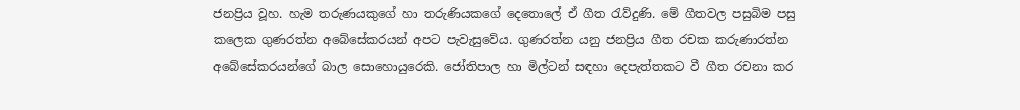ජනප්‍රිය වූහ. හැම තරුණයකුගේ හා තරුණියකගේ දෙතොලේ ඒ ගීත රැව්දුණි. මේ ගීතවල පසුබිම පසු කලෙක ගුණරත්න අබේසේකරයන් අපට පැවැසුවේය. ගුණරත්න යනු ජනප්‍රිය ගීත රචක කරුණාරත්න අබේසේකරයන්ගේ බාල සොහොයුරෙකි. ජෝතිපාල හා මිල්ටන් සඳහා දෙපැත්තකට වී ගීත රචනා කර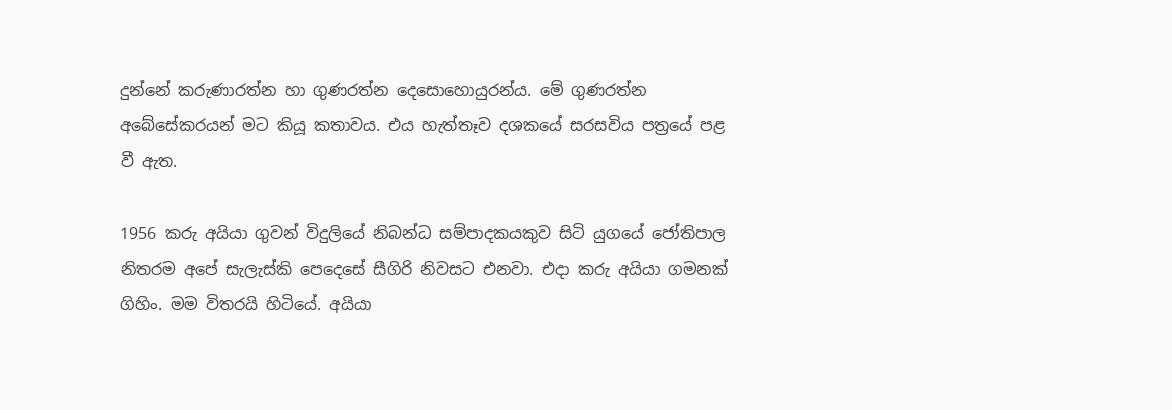දුන්නේ කරුණාරත්න හා ගුණරත්න දෙසොහොයුරන්ය. මේ ගුණරත්න අබේසේකරයන් මට කියූ කතාවය. එය හැත්තෑව දශකයේ සරසවිය පත්‍රයේ පළ වී ඇත.

1956 කරු අයියා ගුවන් විදුලියේ නිබන්ධ සම්පාදකයකුව සිටි යුගයේ ජෝතිපාල නිතරම අපේ සැලැස්කි පෙදෙසේ සීගිරි නිවසට එනවා. එදා කරු අයියා ගමනක් ගිහිං. මම විතරයි හිටියේ. අයියා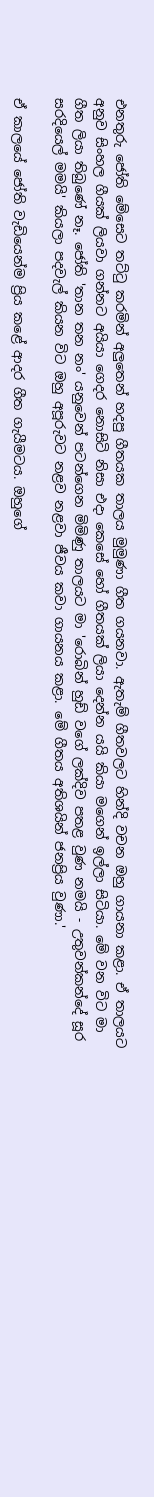එනතුරු ජෝති මේසෙට තට්ටු කරමින් අලුතෙන් හදපු ගීතයක තාලය මුමුණා ගීත ගයනවා. ඇතැම් ගීතවලට හින්දි වචන ඔහු ගායනා කළා. ඒ තාලයට අනුව සිංහල ගීයක් ලියවා ගන්නට අයියා ගෙදර නොසිටි නිසා එදා කෙසේ හෝ ගීතයක් ලියා දෙන්න යයි කියා මගෙන් ඉල්ලා සිටියා. මේ වන විට මා ගීත ලියා තිබුණේ නෑ. ජෝති 'තාන තන නං' යනුවෙන් පටන්ගෙන මිමිණු තාලයට මා 'රොබින් හුඩ් වගේ ලක්දිව පතළ වුණ නමයි - උතුවන්කන්දේ සූර සරදියෙල් මමයි' කියලා පදවැල් කියන විට ඔහු අපූරුවට නළව නළවා ජීවය කවා ගායනය කළා. මේ ගීතය අතිශයින් ජනප්‍රිය වුණා.'

ඒ කාලයේ ජෝති වැඩියෙන්ම ප්‍රිය කළේ ආදර ගීත ගැයීමටය. ඔහුගේ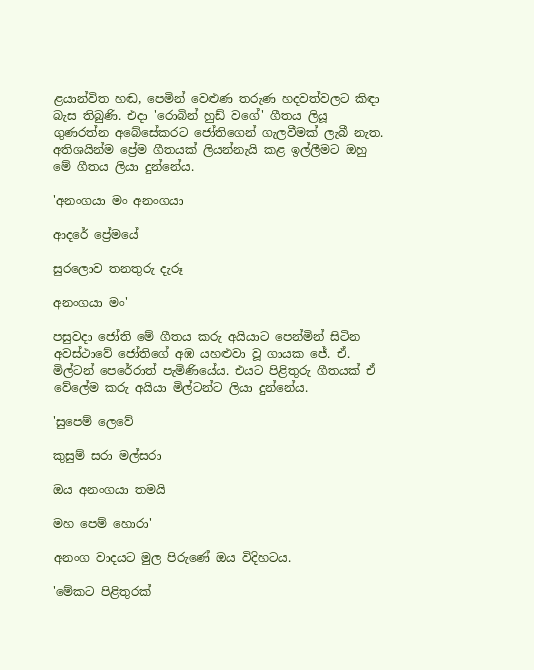ළයාන්විත හඬ, පෙමින් වෙළුණ තරුණ හදවත්වලට කිඳා බැස තිබුණි. එදා 'රොබින් හුඩ් වගේ' ගීතය ලියූ ගුණරත්න අබේසේකරට ජෝතිගෙන් ගැලවීමක් ලැබී නැත. අතිශයින්ම ප්‍රේම ගීතයක් ලියන්නැයි කළ ඉල්ලීමට ඔහු මේ ගීතය ලියා දුන්නේය.

'අනංගයා මං අනංගයා

ආදරේ ප්‍රේමයේ

සුරලොව තනතුරු දැරූ

අනංගයා මං'

පසුවදා ජෝති මේ ගීතය කරු අයියාට පෙන්මින් සිටින අවස්ථාවේ ජෝතිගේ අඹ යහළුවා වූ ගායක ජේ. ඒ. මිල්ටන් පෙරේරාත් පැමිණියේය. එයට පිළිතුරු ගීතයක් ඒ වේලේම කරු අයියා මිල්ටන්ට ලියා දුන්නේය.

'සුපෙම් ලෙවේ

කුසුම් සරා මල්සරා

ඔය අනංගයා තමයි

මහ පෙම් හොරා'

අනංග වාදයට මුල පිරුණේ ඔය විදිහටය.

'මේකට පිළිතුරක්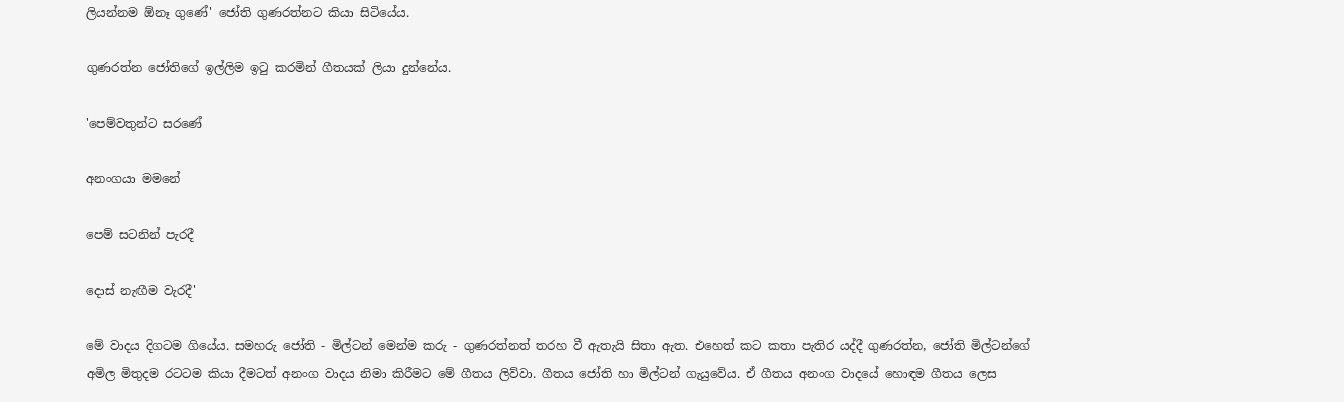ලියන්නම ඕනෑ ගුණේ' ජෝති ගුණරත්නට කියා සිටියේය.

ගුණරත්න ජෝතිගේ ඉල්ලිම ඉටු කරමින් ගීතයක් ලියා දුන්නේය.

'පෙම්වතුන්ට සරණේ

අනංගයා මමනේ

පෙම් සටනින් පැරදී

දොස් නැඟීම වැරදී'

මේ වාදය දිගටම ගියේය. සමහරු ජෝති - මිල්ටන් මෙන්ම කරු - ගුණරත්නත් තරහ වී ඇතැයි සිතා ඇත. එහෙත් කට කතා පැතිර යද්දී ගුණරත්න, ජෝති මිල්ටන්ගේ අමිල මිතුදම රටටම කියා දීමටත් අනංග වාදය නිමා කිරීමට මේ ගීතය ලිව්වා. ගීතය ජෝති හා මිල්ටන් ගැයුවේය. ඒ ගීතය අනංග වාදයේ හොඳම ගීතය ලෙස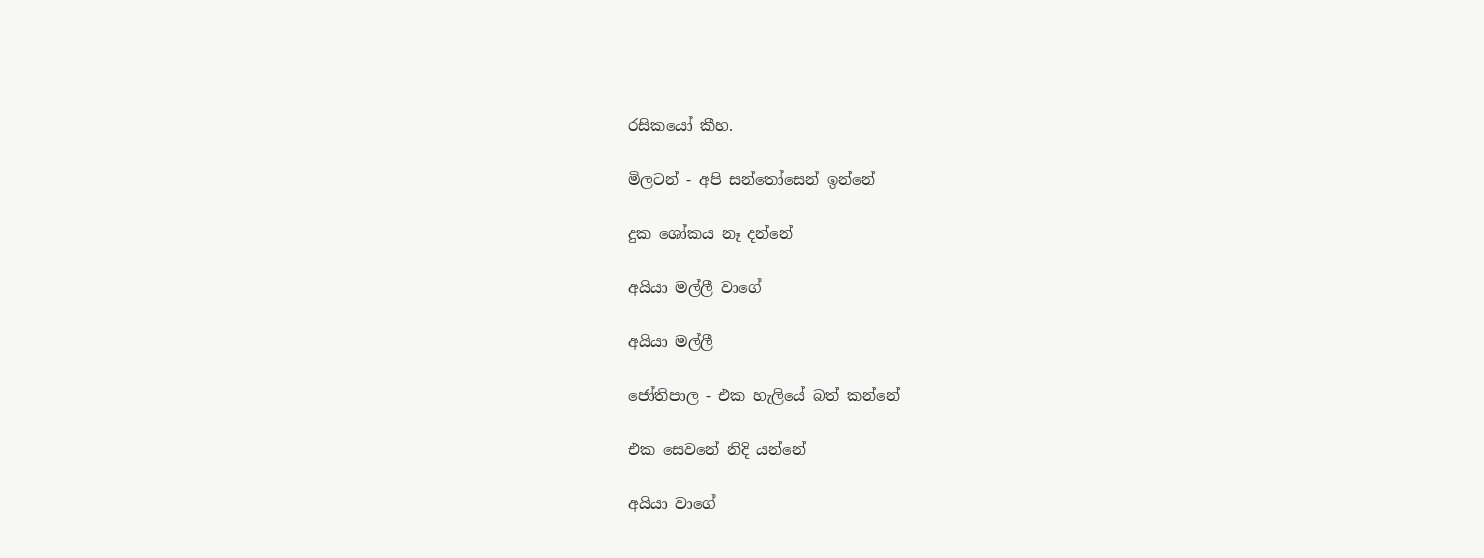රසිකයෝ කීහ.

මිලටන් - අපි සන්තෝසෙන් ඉන්නේ

දුක ශෝකය නෑ දන්නේ

අයියා මල්ලී වාගේ

අයියා මල්ලී

ජෝතිපාල - එක හැලියේ බත් කන්නේ

එක සෙවනේ නිදි යන්නේ

අයියා වාගේ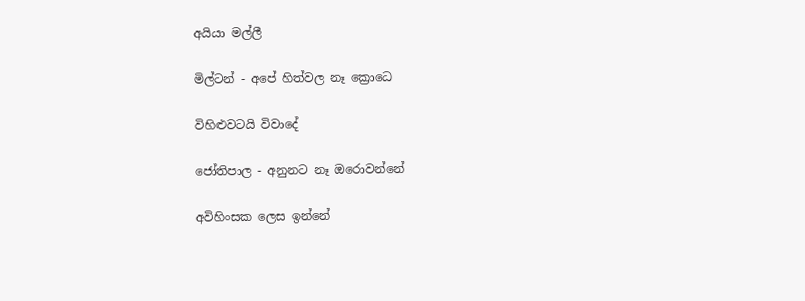අයියා මල්ලී

මිල්ටන් - අපේ හිත්වල නෑ ක්‍රොධෙ

විහිළුවටයි විවාදේ

ජෝතිපාල - අනුනට නෑ ඔරොවන්නේ

අවිහිංසක ලෙස ඉන්නේ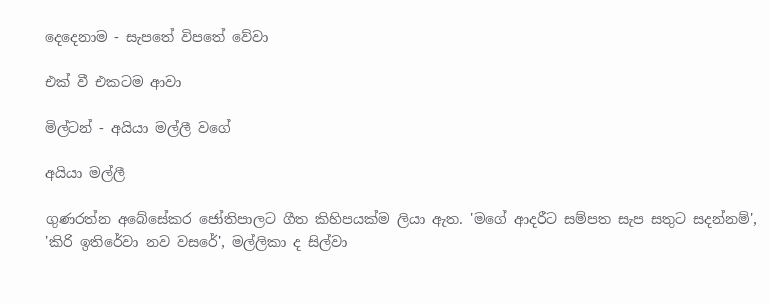දෙදෙනාම - සැපතේ විපතේ වේවා

එක් වී එකටම ආවා

මිල්ටන් - අයියා මල්ලී වගේ

අයියා මල්ලී

ගුණරත්න අබේසේකර ජෝතිපාලට ගීත කිහිපයක්ම ලියා ඇත. 'මගේ ආදරීට සම්පත සැප සතුට සදන්නම්', 'කිරි ඉතිරේවා නව වසරේ', මල්ලිකා ද සිල්වා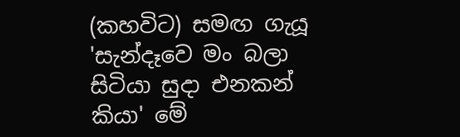(කහවිට) සමඟ ගැයූ 'සැන්දෑවෙ මං බලා සිටියා සුදා එනකන් කියා' මේ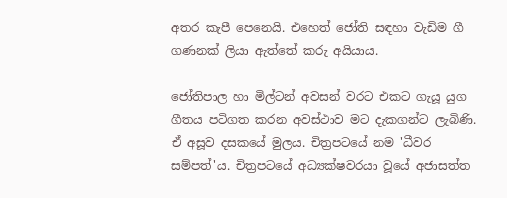අතර කැපී පෙනෙයි. එහෙත් ජෝති සඳහා වැඩිම ගී ගණනක් ලියා ඇත්තේ කරු අයියාය.

ජෝතිපාල හා මිල්ටන් අවසන් වරට එකට ගැයූ යුග ගීතය පටිගත කරන අවස්ථාව මට දැකගන්ට ලැබිණි. ඒ අසූව දසකයේ මුලය. චිත්‍රපටයේ නම 'ධීවර සම්පත්'ය. චිත්‍රපටයේ අධ්‍යක්ෂවරයා වූයේ අජාසත්ත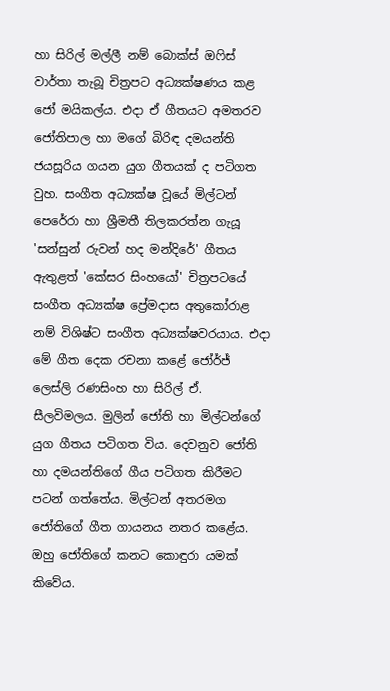හා සිරිල් මල්ලී නම් බොක්ස් ඔෆිස් වාර්තා තැබූ චිත්‍රපට අධ්‍යක්ෂණය කළ ජෝ මයිකල්ය. එදා ඒ ගීතයට අමතරව ජෝතිපාල හා මගේ බිරිඳ දමයන්ති ජයසූරිය ගයන යුග ගීතයක් ද පටිගත වුහ. සංගීත අධ්‍යක්ෂ වූයේ මිල්ටන් පෙරේරා හා ශ්‍රීමතී තිලකරත්න ගැයූ 'සන්සුන් රුවන් හද මන්දිරේ' ගීතය ඇතුළත් 'කේසර සිංහයෝ' චිත්‍රපටයේ සංගීත අධ්‍යක්ෂ ප්‍රේමදාස අතුකෝරාළ නම් විශිෂ්ට සංගීත අධ්‍යක්ෂවරයාය. එදා මේ ගීත දෙක රචනා කළේ ජෝර්ජ් ලෙස්ලි රණසිංහ හා සිරිල් ඒ. සීලවිමලය. මුලින් ජෝති හා මිල්ටන්ගේ යුග ගීතය පටිගත විය. දෙවනුව ජෝති හා දමයන්තිගේ ගීය පටිගත කිරීමට පටන් ගත්තේය. මිල්ටන් අතරමග ජෝතිගේ ගීත ගායනය නතර කළේය. ඔහු ජෝතිගේ කනට කොඳුරා යමක් කිවේය.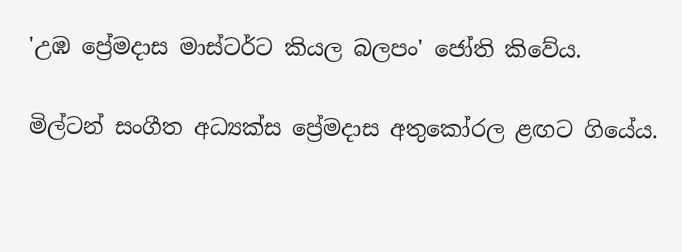'උඹ ප්‍රේමදාස මාස්ටර්ට කියල බලපං' ජෝති කිවේය.

මිල්ටන් සංගීත අධ්‍යක්ස ප්‍රේමදාස අතුකෝරල ළඟට ගියේය.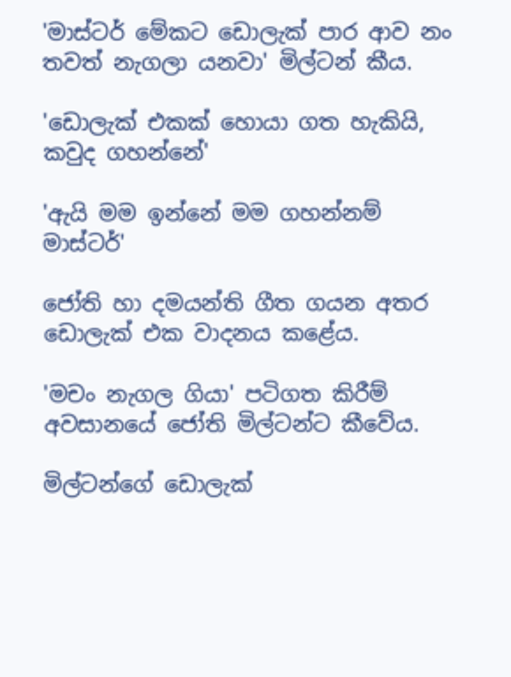'මාස්ටර් මේකට ඩොලැක් පාර ආව නං තවත් නැගලා යනවා' මිල්ටන් කීය.

'ඩොලැක් එකක් හොයා ගත හැකියි, කවුද ගහන්නේ'

'ඇයි මම ඉන්නේ මම ගහන්නම් මාස්ටර්'

ජෝති හා දමයන්ති ගීත ගයන අතර ඩොලැක් එක වාදනය කළේය.

'මචං නැගල ගියා' පටිගත කිරීම් අවසානයේ ජෝති මිල්ටන්ට කීවේය.

මිල්ටන්ගේ ඩොලැක්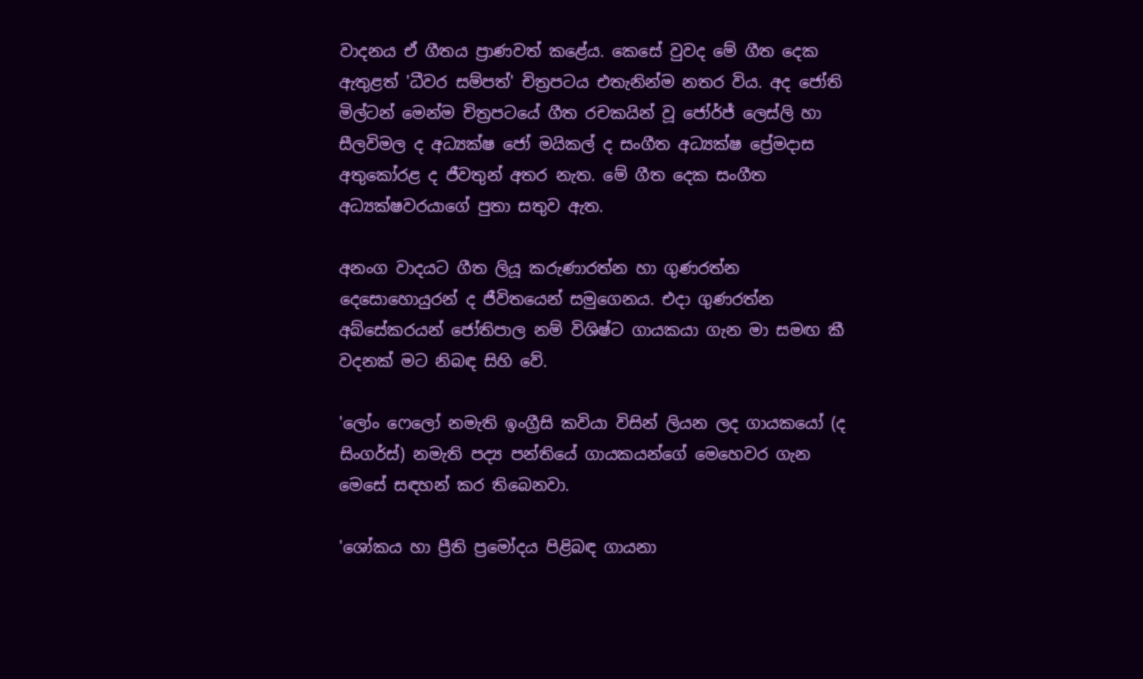වාදනය ඒ ගීතය ප්‍රාණවත් කළේය. කෙසේ වුවද මේ ගීත දෙක ඇතුළත් 'ධීවර සම්පත්' චිත්‍රපටය එතැනින්ම නතර විය. අද ජෝති මිල්ටන් මෙන්ම චිත්‍රපටයේ ගීත රචකයින් වූ ජෝර්ජ් ලෙස්ලි හා සීලවිමල ද අධ්‍යක්ෂ ජෝ මයිකල් ද සංගීත අධ්‍යක්ෂ ප්‍රේමදාස අතුකෝරළ ද ජීවතුන් අතර නැත. මේ ගීත දෙක සංගීත අධ්‍යක්ෂවරයාගේ පුතා සතුව ඇත.

අනංග වාදයට ගීත ලියූ කරුණාරත්න හා ගුණරත්න දෙසොහොයුරන් ද ජීවිතයෙන් සමුගෙනය. එදා ගුණරත්න අබ්සේකරයන් ජෝතිපාල නම් විශිෂ්ට ගායකයා ගැන මා සමඟ කී වදනක් මට නිබඳ සිහි වේ.

'ලෝං ෆෙලෝ නමැති ඉංග්‍රීසි කවියා විසින් ලියන ලද ගායකයෝ (ද සිංගර්ස්) නමැති පද්‍ය පන්තියේ ගායකයන්ගේ මෙහෙවර ගැන මෙසේ සඳහන් කර තිබෙනවා.

'ශෝකය හා ප්‍රීති ප්‍රමෝදය පිළිබඳ ගායනා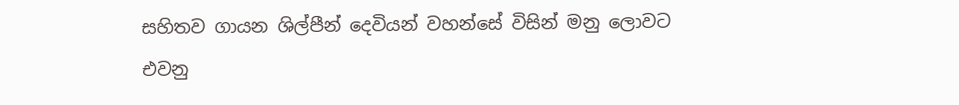සහිතව ගායන ශිල්පීන් දෙවියන් වහන්සේ විසින් මනු ලොවට එවනු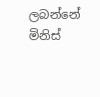ලබන්නේ මිනිස්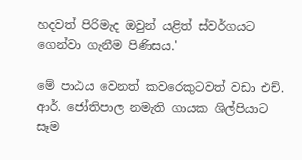හදවත් පිරිමැද ඔවුන් යළිත් ස්වර්ගයට ගෙන්වා ගැනීම පිණිසය.'

මේ පාඨය වෙනත් කවරෙකුටවත් වඩා එච්. ආර්. ජෝතිපාල නමැති ගායක ශිල්පියාට සෑම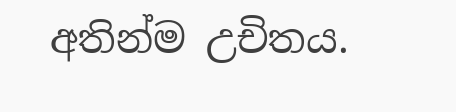අතින්ම උචිතය.